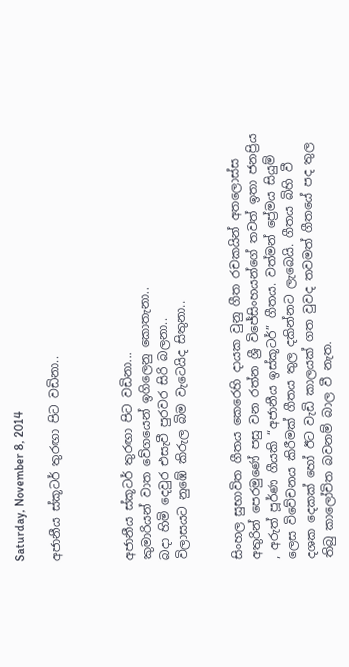Saturday, November 8, 2014

අජානීය ස්කූටර් තුරඟා පිට වඩිනා..



අජානීය ස්කූටර් තුරඟා පිට වඩිනා...
කුමාරියන් වාත වේගයෙන් ඉගිලෙනු කොතැනා..
බදා හිමි දෙවුර එසැවී පුරවර සිරි බලනා..
විලාසයට නුඹේ කිරුල බිම වැටෙයිද සිතුනා..


සිංහල සුභාවිත ගීතය කෙරෙහි දායක වුනු ගීත රචකයින් අතලොස්ස අතුරින් පෙරමුණේ පසු වන රත්න ශ්‍රී විජේසිංහයන්ගේ තවත් ඉතා ජනප්‍රිය , අරුත් පූර්ණ ගීයකි “අජානීය ඉස්කූටර්” ගීතය. වත්මන් ප්‍රේමය සියුම් ලෙස විවේචනය කිරීමක් ගීතය තුල දකින්නට ලැබෙයි. ගීතය බිහි වී දශක දෙකක් හෝ ඊට වැඩි කාලයක් ගත වුවද තවමත් ගීතයේ පද තුල තිබු කාලෝචිත බවනම් බාල වී නැත.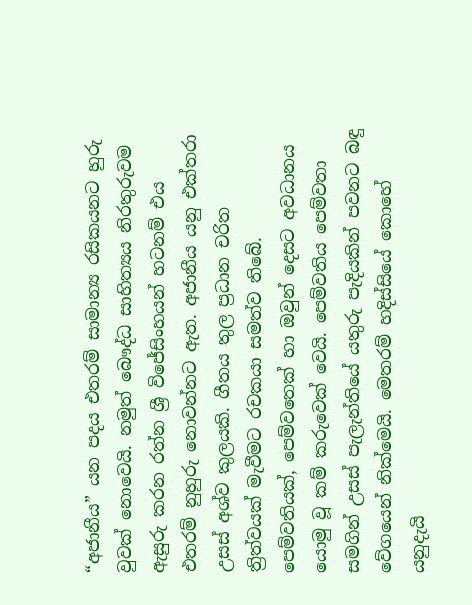“අජානීය” යන පදය එතරම් සාමාන්‍ය රසිකයනට හුරු වුවක් නොවෙයි. නමුත් බෞද්ධ සාහිත්‍යය නිරතුරුවම ඇසුරු කරන රත්න ශ්‍රී විජේසිංහයන් හටනම් එය එතරම් නුහුරු නොවන්නට ඇත. අජානීය යනු එක්තරා උසස් අශ්ව කුලයකි. ගීතය තුල ප්‍රධාන චරිත ත්‍රිත්වයක් මැවීමට රචකයා සමත්ව තිබේ. පෙම්වතියක්, පෙම්වතෙක් හා ඔවුන් දෙසට අවධානය යොමු වූ කම් කරුවෙක් වෙයි. පෙම්වතිය පෙම්වතා සමගින් උසස් පැලැන්තියේ යතුරු පැදියකින් පවනට බඳු වේගයෙන් නික්මෙයි. මෙතරම් හදිස්සියේ කොහේ යනුදැයි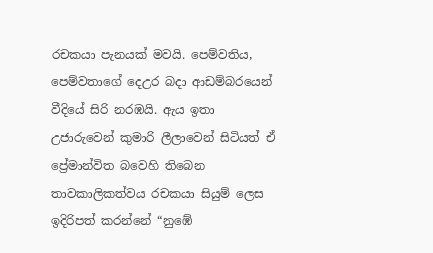රචකයා පැනයක් මවයි. පෙම්වතිය, පෙම්වතාගේ දෙඋර බදා ආඩම්බරයෙන් වීදියේ සිරි නරඹයි. ඇය ඉතා උජාරුවෙන් කුමාරි ලීලාවෙන් සිටියත් ඒ ප්‍රේමාන්විත බවෙහි තිබෙන තාවකාලිකත්වය රචකයා සියුම් ලෙස ඉදිරිපත් කරන්නේ “නුඹේ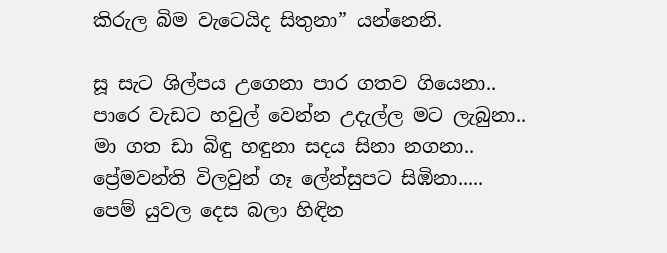කිරුල බිම වැටෙයිද සිතුනා” යන්නෙනි.

සූ සැට ශිල්පය උගෙනා පාර ගතව ගියෙනා..
පාරෙ වැඩට හවුල් වෙන්න උදැල්ල මට ලැබුනා..
මා ගත ඩා බිඳු හඳුනා සදය සිනා නගනා..
ප්‍රේමවන්ති විලවුන් ගෑ ලේන්සුපට සිඹිනා.....
පෙම් යුවල දෙස බලා හිඳින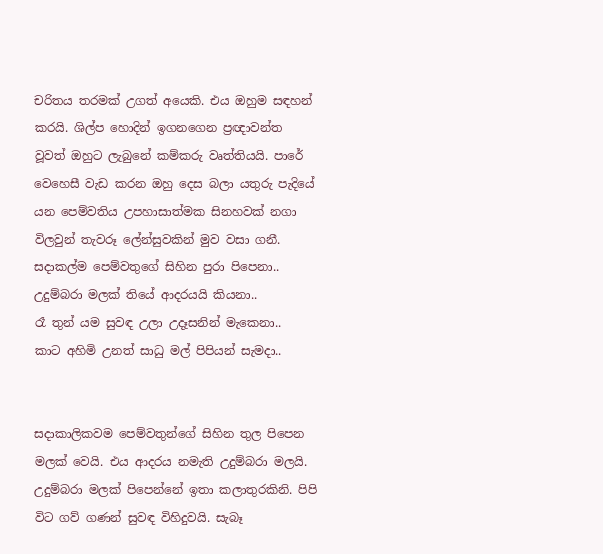චරිතය තරමක් උගත් අයෙකි. එය ඔහුම සඳහන් කරයි. ශිල්ප හොදින් ඉගනගෙන ප්‍රඥාවන්ත වූවත් ඔහුට ලැබුනේ කම්කරු වෘත්තියයි. පාරේ වෙහෙසී වැඩ කරන ඔහු දෙස බලා යතුරු පැදියේ යන පෙම්වතිය උපහාසාත්මක සිනහවක් නගා විලවුන් තැවරූ ලේන්සුවකින් මුව වසා ගනී.
සදාකල්ම පෙම්වතුගේ සිහින පුරා පිපෙනා..
උදුම්බරා මලක් තියේ ආදරයයි කියනා..
රෑ තුන් යම සුවඳ උලා උදෑසනින් මැකෙනා..
කාට අහිමි උනත් සාධු මල් පිපියන් සැමදා..


සදාකාලිකවම පෙම්වතුන්ගේ සිහින තුල පිපෙන මලක් වෙයි. එය ආදරය නමැති උදුම්බරා මලයි. උදුම්බරා මලක් පිපෙන්නේ ඉතා කලාතුරකිනි. පිපි විට ගව් ගණන් සුවඳ විහිදුවයි. සැබෑ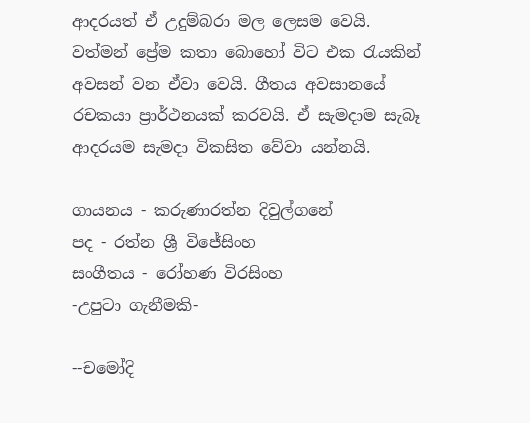ආදරයත් ඒ උදුම්බරා මල ලෙසම වෙයි. වත්මන් ප්‍රේම කතා බොහෝ විට එක රැයකින් අවසන් වන ඒවා වෙයි. ගීතය අවසානයේ රචකයා ප්‍රාර්ථනයක් කරවයි. ඒ සැමදාම සැබෑ ආදරයම සැමදා විකසිත වේවා යන්නයි.

ගායනය - කරුණාරත්න දිවුල්ගනේ
පද - රත්න ශ්‍රී විජේසිංහ
සංගීතය - රෝහණ විරසිංහ
-උපුටා ගැනීමකි-

--චමෝදි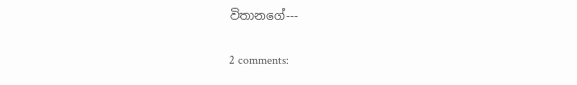විතානගේ---

2 comments: